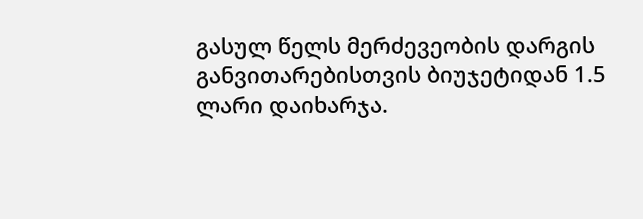გასულ წელს მერძევეობის დარგის განვითარებისთვის ბიუჯეტიდან 1.5 ლარი დაიხარჯა.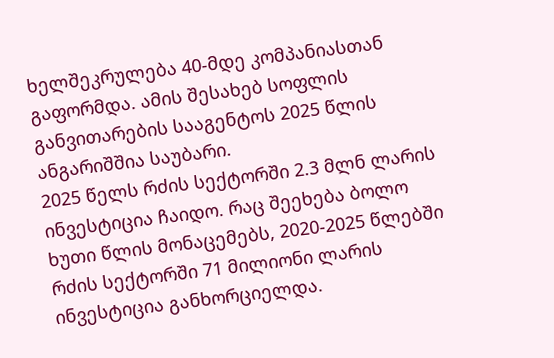ხელშეკრულება 40-მდე კომპანიასთან გაფორმდა. ამის შესახებ სოფლის განვითარების სააგენტოს 2025 წლის ანგარიშშია საუბარი.
2025 წელს რძის სექტორში 2.3 მლნ ლარის ინვესტიცია ჩაიდო. რაც შეეხება ბოლო ხუთი წლის მონაცემებს, 2020-2025 წლებში რძის სექტორში 71 მილიონი ლარის ინვესტიცია განხორციელდა.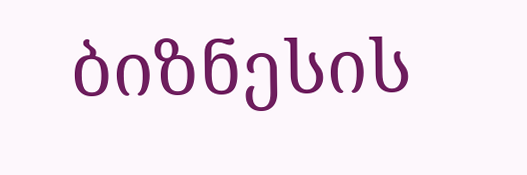ბიზნესის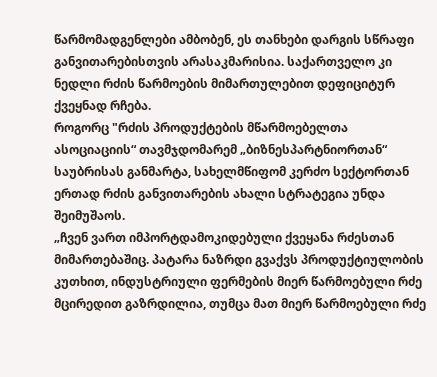წარმომადგენლები ამბობენ, ეს თანხები დარგის სწრაფი განვითარებისთვის არასაკმარისია. საქართველო კი ნედლი რძის წარმოების მიმართულებით დეფიციტურ ქვეყნად რჩება.
როგორც "რძის პროდუქტების მწარმოებელთა ასოციაციის“ თავმჯდომარემ „ბიზნესპარტნიორთან“ საუბრისას განმარტა, სახელმწიფომ კერძო სექტორთან ერთად რძის განვითარების ახალი სტრატეგია უნდა შეიმუშაოს.
„ჩვენ ვართ იმპორტდამოკიდებული ქვეყანა რძესთან მიმართებაშიც. პატარა ნაზრდი გვაქვს პროდუქტიულობის კუთხით, ინდუსტრიული ფერმების მიერ წარმოებული რძე მცირედით გაზრდილია, თუმცა მათ მიერ წარმოებული რძე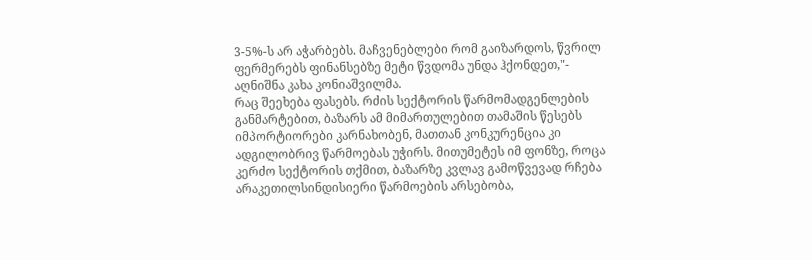3-5%-ს არ აჭარბებს. მაჩვენებლები რომ გაიზარდოს, წვრილ ფერმერებს ფინანსებზე მეტი წვდომა უნდა ჰქონდეთ,"- აღნიშნა კახა კონიაშვილმა.
რაც შეეხება ფასებს. რძის სექტორის წარმომადგენლების განმარტებით, ბაზარს ამ მიმართულებით თამაშის წესებს იმპორტიორები კარნახობენ, მათთან კონკურენცია კი ადგილობრივ წარმოებას უჭირს. მითუმეტეს იმ ფონზე, როცა კერძო სექტორის თქმით, ბაზარზე კვლავ გამოწვევად რჩება არაკეთილსინდისიერი წარმოების არსებობა,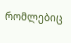რომლებიც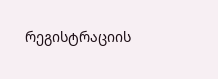რეგისტრაციის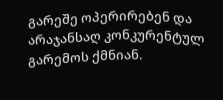გარეშე ოპერირებენ და არაჯანსაღ კონკურენტულ გარემოს ქმნიან.